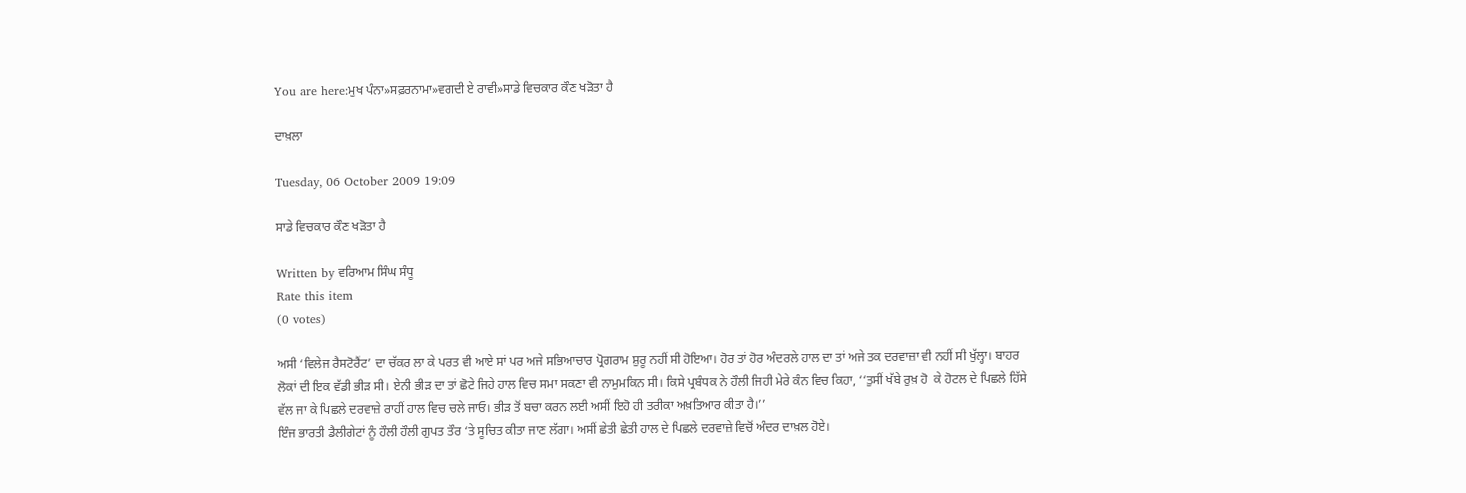You are here:ਮੁਖ ਪੰਨਾ»ਸਫ਼ਰਨਾਮਾ»ਵਗਦੀ ਏ ਰਾਵੀ»ਸਾਡੇ ਵਿਚਕਾਰ ਕੌਣ ਖੜੋਤਾ ਹੈ

ਦਾਖ਼ਲਾ

Tuesday, 06 October 2009 19:09

ਸਾਡੇ ਵਿਚਕਾਰ ਕੌਣ ਖੜੋਤਾ ਹੈ

Written by ਵਰਿਆਮ ਸਿੰਘ ਸੰਧੂ
Rate this item
(0 votes)

ਅਸੀ ‘ਵਿਲੇਜ ਰੈਸਟੋਰੈਂਟ’ ਦਾ ਚੱਕਰ ਲਾ ਕੇ ਪਰਤ ਵੀ ਆਏ ਸਾਂ ਪਰ ਅਜੇ ਸਭਿਆਚਾਰ ਪ੍ਰੋਗਰਾਮ ਸ਼ੁਰੂ ਨਹੀਂ ਸੀ ਹੋਇਆ। ਹੋਰ ਤਾਂ ਹੋਰ ਅੰਦਰਲੇ ਹਾਲ ਦਾ ਤਾਂ ਅਜੇ ਤਕ ਦਰਵਾਜ਼ਾ ਵੀ ਨਹੀਂ ਸੀ ਖੁੱਲ੍ਹਾ। ਬਾਹਰ ਲੋਕਾਂ ਦੀ ਇਕ ਵੱਡੀ ਭੀੜ ਸੀ। ਏਨੀ ਭੀੜ ਦਾ ਤਾਂ ਛੋਟੇ ਜਿਹੇ ਹਾਲ ਵਿਚ ਸਮਾ ਸਕਣਾ ਵੀ ਨਾਮੁਮਕਿਨ ਸੀ। ਕਿਸੇ ਪ੍ਰਬੰਧਕ ਨੇ ਹੌਲੀ ਜਿਹੀ ਮੇਰੇ ਕੰਨ ਵਿਚ ਕਿਹਾ, ‘‘ਤੁਸੀਂ ਖੱਬੇ ਰੁਖ਼ ਹੋ  ਕੇ ਹੋਟਲ ਦੇ ਪਿਛਲੇ ਹਿੱਸੇ ਵੱਲ ਜਾ ਕੇ ਪਿਛਲੇ ਦਰਵਾਜ਼ੇ ਰਾਹੀਂ ਹਾਲ ਵਿਚ ਚਲੇ ਜਾਓ। ਭੀੜ ਤੋਂ ਬਚਾ ਕਰਨ ਲਈ ਅਸੀਂ ਇਹੋ ਹੀ ਤਰੀਕਾ ਅਖ਼ਤਿਆਰ ਕੀਤਾ ਹੈ।’’
ਇੰਜ ਭਾਰਤੀ ਡੈਲੀਗੇਟਾਂ ਨੂੰ ਹੌਲੀ ਹੌਲੀ ਗੁਪਤ ਤੌਰ ‘ਤੇ ਸੂਚਿਤ ਕੀਤਾ ਜਾਣ ਲੱਗਾ। ਅਸੀਂ ਛੇਤੀ ਛੇਤੀ ਹਾਲ ਦੇ ਪਿਛਲੇ ਦਰਵਾਜ਼ੇ ਵਿਚੋਂ ਅੰਦਰ ਦਾਖ਼ਲ ਹੋਏ।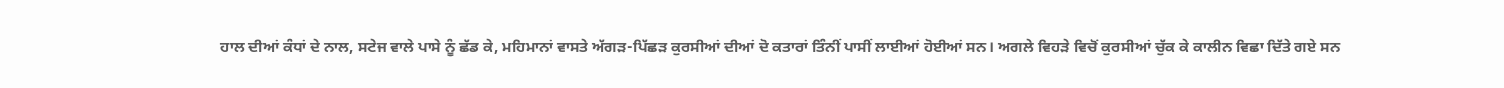ਹਾਲ ਦੀਆਂ ਕੰਧਾਂ ਦੇ ਨਾਲ, ਸਟੇਜ ਵਾਲੇ ਪਾਸੇ ਨੂੰ ਛੱਡ ਕੇ, ਮਹਿਮਾਨਾਂ ਵਾਸਤੇ ਅੱਗੜ-ਪਿੱਛੜ ਕੁਰਸੀਆਂ ਦੀਆਂ ਦੋ ਕਤਾਰਾਂ ਤਿੰਨੀਂ ਪਾਸੀਂ ਲਾਈਆਂ ਹੋਈਆਂ ਸਨ। ਅਗਲੇ ਵਿਹੜੇ ਵਿਚੋਂ ਕੁਰਸੀਆਂ ਚੁੱਕ ਕੇ ਕਾਲੀਨ ਵਿਛਾ ਦਿੱਤੇ ਗਏ ਸਨ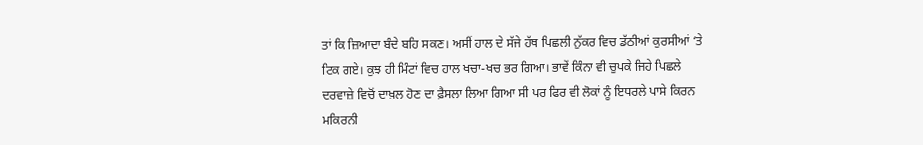ਤਾਂ ਕਿ ਜ਼ਿਆਦਾ ਬੰਦੇ ਬਹਿ ਸਕਣ। ਅਸੀਂ ਹਾਲ ਦੇ ਸੱਜੇ ਹੱਥ ਪਿਛਲੀ ਨੁੱਕਰ ਵਿਚ ਡੱਠੀਆਂ ਕੁਰਸੀਆਂ ‘ਤੇ ਟਿਕ ਗਏ। ਕੁਝ ਹੀ ਮਿੰਟਾਂ ਵਿਚ ਹਾਲ ਖਚਾ-ਖਚ ਭਰ ਗਿਆ। ਭਾਵੇਂ ਕਿੰਨਾ ਵੀ ਚੁਪਕੇ ਜਿਹੇ ਪਿਛਲੇ ਦਰਵਾਜ਼ੇ ਵਿਚੋਂ ਦਾਖ਼ਲ ਹੋਣ ਦਾ ਫ਼ੈਸਲਾ ਲਿਆ ਗਿਆ ਸੀ ਪਰ ਫਿਰ ਵੀ ਲੋਕਾਂ ਨੂੰ ਇਧਰਲੇ ਪਾਸੇ ਕਿਰਨ ਮਕਿਰਨੀ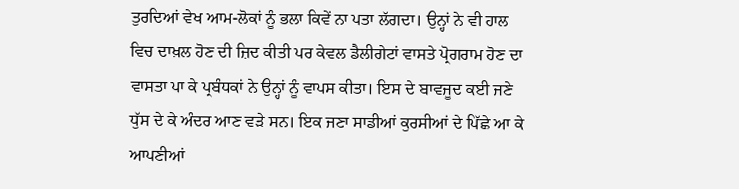ਤੁਰਦਿਆਂ ਵੇਖ ਆਮ-ਲੋਕਾਂ ਨੂੰ ਭਲਾ ਕਿਵੇਂ ਨਾ ਪਤਾ ਲੱਗਦਾ। ਉਨ੍ਹਾਂ ਨੇ ਵੀ ਹਾਲ ਵਿਚ ਦਾਖ਼ਲ ਹੋਣ ਦੀ ਜ਼ਿਦ ਕੀਤੀ ਪਰ ਕੇਵਲ ਡੈਲੀਗੇਟਾਂ ਵਾਸਤੇ ਪ੍ਰੋਗਰਾਮ ਹੋਣ ਦਾ ਵਾਸਤਾ ਪਾ ਕੇ ਪ੍ਰਬੰਧਕਾਂ ਨੇ ਉਨ੍ਹਾਂ ਨੂੰ ਵਾਪਸ ਕੀਤਾ। ਇਸ ਦੇ ਬਾਵਜੂਦ ਕਈ ਜਣੇ ਧੁੱਸ ਦੇ ਕੇ ਅੰਦਰ ਆਣ ਵੜੇ ਸਨ। ਇਕ ਜਣਾ ਸਾਡੀਆਂ ਕੁਰਸੀਆਂ ਦੇ ਪਿੱਛੇ ਆ ਕੇ ਆਪਣੀਆਂ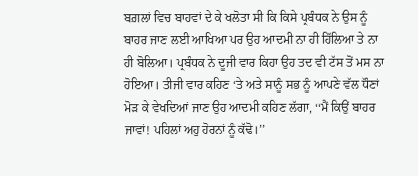ਬਗ਼ਲਾਂ ਵਿਚ ਬਾਹਵਾਂ ਦੇ ਕੇ ਖਲੋਤਾ ਸੀ ਕਿ ਕਿਸੇ ਪ੍ਰਬੰਧਕ ਨੇ ਉਸ ਨੂੰ ਬਾਹਰ ਜਾਣ ਲਈ ਆਖਿਆ ਪਰ ਉਹ ਆਦਮੀ ਨਾ ਹੀ ਹਿੱਲਿਆ ਤੇ ਨਾ ਹੀ ਬੋਲਿਆ। ਪ੍ਰਬੰਧਕ ਨੇ ਦੂਜੀ ਵਾਰ ਕਿਹਾ ਉਹ ਤਦ ਵੀ ਟੱਸ ਤੋਂ ਮਸ ਨਾ ਹੋਇਆ। ਤੀਜੀ ਵਾਰ ਕਹਿਣ ‘ਤੇ ਅਤੇ ਸਾਨੂੰ ਸਭ ਨੂੰ ਆਪਣੇ ਵੱਲ ਧੌਣਾਂ ਮੋੜ ਕੇ ਵੇਖਦਿਆਂ ਜਾਣ ਉਹ ਆਦਮੀ ਕਹਿਣ ਲੱਗਾ, ‘‘ਮੈਂ ਕਿਉਂ ਬਾਹਰ ਜਾਵਾਂ! ਪਹਿਲਾਂ ਅਹੁ ਹੋਰਨਾਂ ਨੂੰ ਕੱਢੋ।’’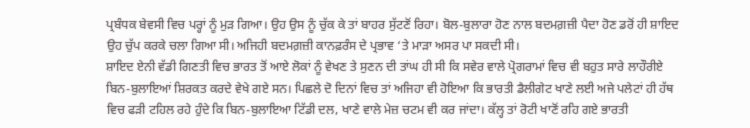ਪ੍ਰਬੰਧਕ ਬੇਵਸੀ ਵਿਚ ਪਰ੍ਹਾਂ ਨੂੰ ਮੁੜ ਗਿਆ। ਉਹ ਉਸ ਨੂੰ ਚੁੱਕ ਕੇ ਤਾਂ ਬਾਹਰ ਸੁੱਟਣੋਂ ਰਿਹਾ। ਬੋਲ-ਬੁਲਾਰਾ ਹੋਣ ਨਾਲ ਬਦਮਗ਼ਜ਼ੀ ਪੈਦਾ ਹੋਣ ਡਰੋਂ ਹੀ ਸ਼ਾਇਦ ਉਹ ਚੁੱਪ ਕਰਕੇ ਚਲਾ ਗਿਆ ਸੀ। ਅਜਿਹੀ ਬਦਮਗ਼ਜ਼ੀ ਕਾਨਫ਼ਰੰਸ ਦੇ ਪ੍ਰਭਾਵ ‘ਤੇ ਮਾੜਾ ਅਸਰ ਪਾ ਸਕਦੀ ਸੀ।
ਸ਼ਾਇਦ ਏਨੀ ਵੱਡੀ ਗਿਣਤੀ ਵਿਚ ਭਾਰਤ ਤੋਂ ਆਏ ਲੋਕਾਂ ਨੂੰ ਵੇਖਣ ਤੇ ਸੁਣਨ ਦੀ ਤਾਂਘ ਹੀ ਸੀ ਕਿ ਸਵੇਰ ਵਾਲੇ ਪ੍ਰੋਗਰਾਮਾਂ ਵਿਚ ਵੀ ਬਹੁਤ ਸਾਰੇ ਲਾਹੌਰੀਏ ਬਿਨ-ਬੁਲਾਇਆਂ ਸ਼ਿਰਕਤ ਕਰਦੇ ਵੇਖੇ ਗਏ ਸਨ। ਪਿਛਲੇ ਦੋ ਦਿਨਾਂ ਵਿਚ ਤਾਂ ਅਜਿਹਾ ਵੀ ਹੋਇਆ ਕਿ ਭਾਰਤੀ ਡੈਲੀਗੇਟ ਖਾਣੇ ਲਈ ਅਜੇ ਪਲੇਟਾਂ ਹੀ ਹੱਥ ਵਿਚ ਫੜੀ ਟਹਿਲ ਰਹੇ ਹੁੰਦੇ ਕਿ ਬਿਨ-ਬੁਲਾਇਆ ਟਿੱਡੀ ਦਲ, ਖਾਣੇ ਵਾਲੇ ਮੇਜ਼ ਚਟਮ ਵੀ ਕਰ ਜਾਂਦਾ। ਕੱਲ੍ਹ ਤਾਂ ਰੋਟੀ ਖਾਣੋਂ ਰਹਿ ਗਏ ਭਾਰਤੀ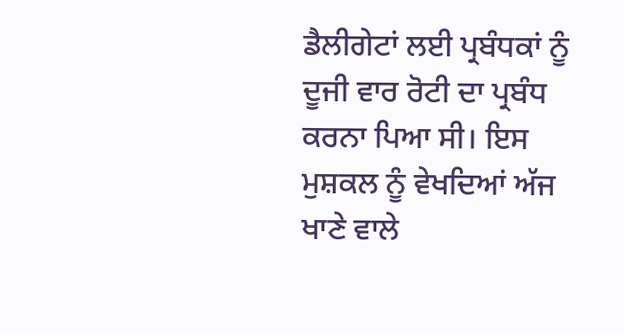ਡੈਲੀਗੇਟਾਂ ਲਈ ਪ੍ਰਬੰਧਕਾਂ ਨੂੰ ਦੂਜੀ ਵਾਰ ਰੋਟੀ ਦਾ ਪ੍ਰਬੰਧ ਕਰਨਾ ਪਿਆ ਸੀ। ਇਸ ਮੁਸ਼ਕਲ ਨੂੰ ਵੇਖਦਿਆਂ ਅੱਜ ਖਾਣੇ ਵਾਲੇ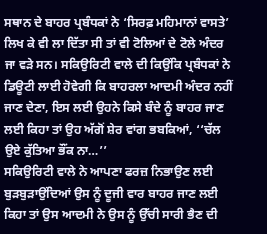ਸਥਾਨ ਦੇ ਬਾਹਰ ਪ੍ਰਬੰਧਕਾਂ ਨੇ ‘ਸਿਰਫ਼ ਮਹਿਮਾਨਾਂ ਵਾਸਤੇ’ ਲਿਖ ਕੇ ਵੀ ਲਾ ਦਿੱਤਾ ਸੀ ਤਾਂ ਵੀ ਟੋਲਿਆਂ ਦੇ ਟੋਲੇ ਅੰਦਰ ਜਾ ਵੜੇ ਸਨ। ਸਕਿਉਰਿਟੀ ਵਾਲੇ ਦੀ ਕਿਉਂਕਿ ਪ੍ਰਬੰਧਕਾਂ ਨੇ ਡਿਊਟੀ ਲਾਈ ਹੋਵੇਗੀ ਕਿ ਬਾਹਰਲਾ ਆਦਮੀ ਅੰਦਰ ਨਹੀਂ ਜਾਣ ਦੇਣਾ, ਇਸ ਲਈ ਉਹਨੇ ਕਿਸੇ ਬੰਦੇ ਨੂੰ ਬਾਹਰ ਜਾਣ ਲਈ ਕਿਹਾ ਤਾਂ ਉਹ ਅੱਗੋਂ ਸ਼ੇਰ ਵਾਂਗ ਭਬਕਿਆਂ, ‘‘ਚੱਲ ਉਏ ਕੁੱਤਿਆ ਭੌਂਕ ਨਾ…’’
ਸਕਿਉਰਿਟੀ ਵਾਲੇ ਨੇ ਆਪਣਾ ਫਰਜ਼ ਨਿਭਾਉਣ ਲਈ ਬੁੜਬੁੜਾਉਂਦਿਆਂ ਉਸ ਨੂੰ ਦੂਜੀ ਵਾਰ ਬਾਹਰ ਜਾਣ ਲਈ ਕਿਹਾ ਤਾਂ ਉਸ ਆਦਮੀ ਨੇ ਉਸ ਨੂੰ ਉੱਚੀ ਸਾਰੀ ਭੈਣ ਦੀ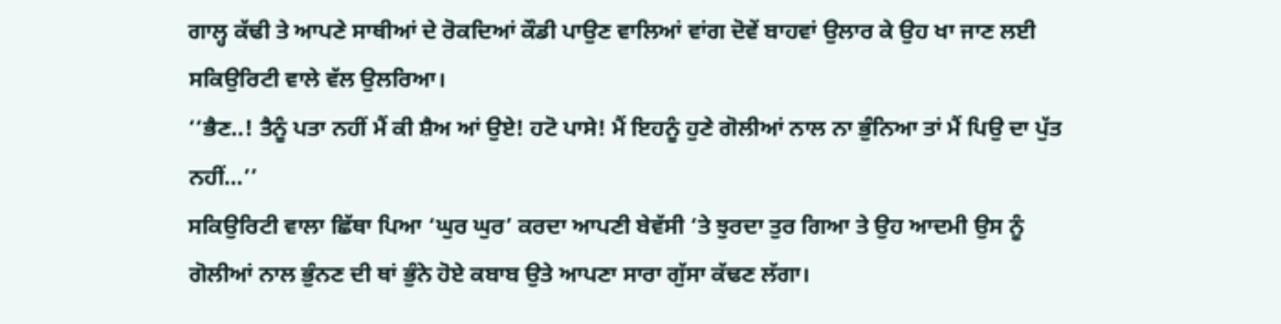ਗਾਲ੍ਹ ਕੱਢੀ ਤੇ ਆਪਣੇ ਸਾਥੀਆਂ ਦੇ ਰੋਕਦਿਆਂ ਕੌਡੀ ਪਾਉਣ ਵਾਲਿਆਂ ਵਾਂਗ ਦੋਵੇਂ ਬਾਹਵਾਂ ਉਲਾਰ ਕੇ ਉਹ ਖਾ ਜਾਣ ਲਈ ਸਕਿਉਰਿਟੀ ਵਾਲੇ ਵੱਲ ਉਲਰਿਆ।
‘‘ਭੈਣ‥! ਤੈਨੂੰ ਪਤਾ ਨਹੀਂ ਮੈਂ ਕੀ ਸ਼ੈਅ ਆਂ ਉਏ! ਹਟੋ ਪਾਸੇ! ਮੈਂ ਇਹਨੂੰ ਹੁਣੇ ਗੋਲੀਆਂ ਨਾਲ ਨਾ ਭੁੰਨਿਆ ਤਾਂ ਮੈਂ ਪਿਉ ਦਾ ਪੁੱਤ ਨਹੀਂ…’’
ਸਕਿਉਰਿਟੀ ਵਾਲਾ ਛਿੱਥਾ ਪਿਆ ‘ਘੁਰ ਘੁਰ’ ਕਰਦਾ ਆਪਣੀ ਬੇਵੱਸੀ ‘ਤੇ ਝੁਰਦਾ ਤੁਰ ਗਿਆ ਤੇ ਉਹ ਆਦਮੀ ਉਸ ਨੂੰ ਗੋਲੀਆਂ ਨਾਲ ਭੁੰਨਣ ਦੀ ਥਾਂ ਭੁੰਨੇ ਹੋਏ ਕਬਾਬ ਉਤੇ ਆਪਣਾ ਸਾਰਾ ਗੁੱਸਾ ਕੱਢਣ ਲੱਗਾ।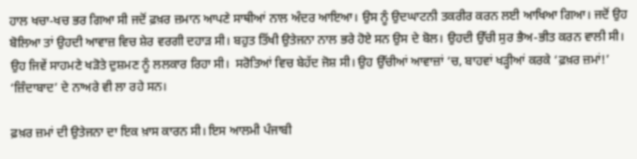ਹਾਲ ਖਚਾ-ਖਚ ਭਰ ਗਿਆ ਸੀ ਜਦੋਂ ਫ਼ਖ਼ਰ ਜ਼ਮਾਨ ਆਪਣੇ ਸਾਥੀਆਂ ਨਾਲ ਅੰਦਰ ਆਇਆ। ਉਸ ਨੂੰ ਉਦਘਾਟਨੀ ਤਕਰੀਰ ਕਰਨ ਲਈ ਆਖਿਆ ਗਿਆ। ਜਦੋਂ ਉਹ ਬੋਲਿਆ ਤਾਂ ਉਹਦੀ ਆਵਾਜ਼ ਵਿਚ ਸ਼ੇਰ ਵਰਗੀ ਦਹਾੜ ਸੀ। ਬਹੁਤ ਤਿੱਖੀ ਉਤੇਜਨਾ ਨਾਲ ਭਰੇ ਹੋਏ ਸਨ ਉਸ ਦੇ ਬੋਲ। ਉਹਦੀ ਉੱਚੀ ਸੁਰ ਭੈਅ-ਭੀਤ ਕਰਨ ਵਾਲੀ ਸੀ। ਉਹ ਜਿਵੇਂ ਸਾਹਮਣੇ ਖੜੋਤੇ ਦੁਸ਼ਮਣ ਨੂੰ ਲਲਕਾਰ ਰਿਹਾ ਸੀ।  ਸਰੋਤਿਆਂ ਵਿਚ ਬੇਹੱਦ ਜੋਸ਼ ਸੀ। ਉਹ ਉੱਚੀਆਂ ਆਵਾਜ਼ਾਂ ‘ਚ, ਬਾਹਵਾਂ ਖੜ੍ਹੀਆਂ ਕਰਕੇ ‘ਫ਼ਖ਼ਰ ਜ਼ਮਾਂ!’ ‘ਜ਼ਿੰਦਾਬਾਦ’ ਦੇ ਨਾਅਰੇ ਵੀ ਲਾ ਰਹੇ ਸਨ।

ਫ਼ਖ਼ਰ ਜ਼ਮਾਂ ਦੀ ਉਤੇਜਨਾ ਦਾ ਇਕ ਖ਼ਾਸ ਕਾਰਨ ਸੀ। ਇਸ ਆਲਮੀ ਪੰਜਾਬੀ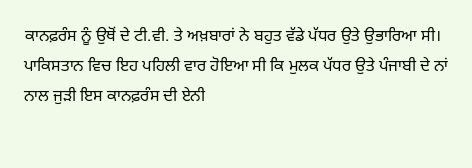ਕਾਨਫ਼ਰੰਸ ਨੂੰ ਉਥੋਂ ਦੇ ਟੀ.ਵੀ. ਤੇ ਅਖ਼ਬਾਰਾਂ ਨੇ ਬਹੁਤ ਵੱਡੇ ਪੱਧਰ ਉਤੇ ਉਭਾਰਿਆ ਸੀ। ਪਾਕਿਸਤਾਨ ਵਿਚ ਇਹ ਪਹਿਲੀ ਵਾਰ ਹੋਇਆ ਸੀ ਕਿ ਮੁਲਕ ਪੱਧਰ ਉਤੇ ਪੰਜਾਬੀ ਦੇ ਨਾਂ ਨਾਲ ਜੁੜੀ ਇਸ ਕਾਨਫ਼ਰੰਸ ਦੀ ਏਨੀ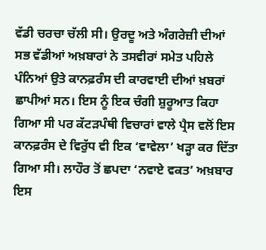ਵੱਡੀ ਚਰਚਾ ਚੱਲੀ ਸੀ। ਉਰਦੂ ਅਤੇ ਅੰਗਰੇਜ਼ੀ ਦੀਆਂ ਸਭ ਵੱਡੀਆਂ ਅਖ਼ਬਾਰਾਂ ਨੇ ਤਸਵੀਰਾਂ ਸਮੇਤ ਪਹਿਲੇ ਪੰਨਿਆਂ ਉਤੇ ਕਾਨਫ਼ਰੰਸ ਦੀ ਕਾਰਵਾਈ ਦੀਆਂ ਖ਼ਬਰਾਂ ਛਾਪੀਆਂ ਸਨ। ਇਸ ਨੂੰ ਇਕ ਚੰਗੀ ਸ਼ੁਰੂਆਤ ਕਿਹਾ ਗਿਆ ਸੀ ਪਰ ਕੱਟੜਪੰਥੀ ਵਿਚਾਰਾਂ ਵਾਲੇ ਪ੍ਰੈਸ ਵਲੋਂ ਇਸ ਕਾਨਫ਼ਰੰਸ ਦੇ ਵਿਰੁੱਧ ਵੀ ਇਕ ‘ਵਾਵੇਲਾ’ ਖੜ੍ਹਾ ਕਰ ਦਿੱਤਾ ਗਿਆ ਸੀ। ਲਾਹੌਰ ਤੋਂ ਛਪਦਾ ‘ਨਵਾਏ ਵਕਤ’ ਅਖ਼ਬਾਰ ਇਸ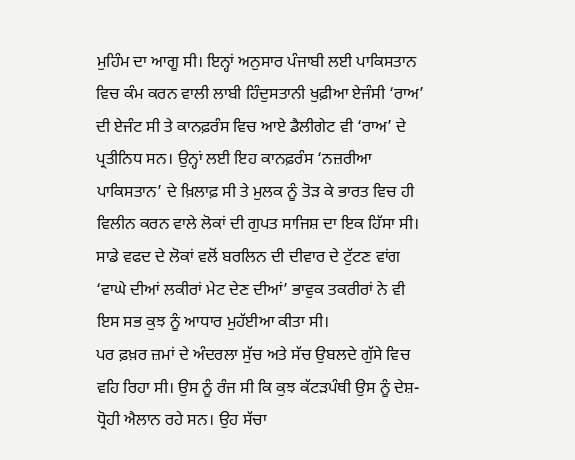ਮੁਹਿੰਮ ਦਾ ਆਗੂ ਸੀ। ਇਨ੍ਹਾਂ ਅਨੁਸਾਰ ਪੰਜਾਬੀ ਲਈ ਪਾਕਿਸਤਾਨ ਵਿਚ ਕੰਮ ਕਰਨ ਵਾਲੀ ਲਾਬੀ ਹਿੰਦੁਸਤਾਨੀ ਖੁਫ਼ੀਆ ਏਜੰਸੀ ‘ਰਾਅ’ ਦੀ ਏਜੰਟ ਸੀ ਤੇ ਕਾਨਫ਼ਰੰਸ ਵਿਚ ਆਏ ਡੈਲੀਗੇਟ ਵੀ ‘ਰਾਅ’ ਦੇ ਪ੍ਰਤੀਨਿਧ ਸਨ। ਉਨ੍ਹਾਂ ਲਈ ਇਹ ਕਾਨਫ਼ਰੰਸ ‘ਨਜ਼ਰੀਆ ਪਾਕਿਸਤਾਨ’ ਦੇ ਖ਼ਿਲਾਫ਼ ਸੀ ਤੇ ਮੁਲਕ ਨੂੰ ਤੋੜ ਕੇ ਭਾਰਤ ਵਿਚ ਹੀ ਵਿਲੀਨ ਕਰਨ ਵਾਲੇ ਲੋਕਾਂ ਦੀ ਗੁਪਤ ਸਾਜਿਸ਼ ਦਾ ਇਕ ਹਿੱਸਾ ਸੀ। ਸਾਡੇ ਵਫਦ ਦੇ ਲੋਕਾਂ ਵਲੋਂ ਬਰਲਿਨ ਦੀ ਦੀਵਾਰ ਦੇ ਟੁੱਟਣ ਵਾਂਗ ‘ਵਾਘੇ ਦੀਆਂ ਲਕੀਰਾਂ ਮੇਟ ਦੇਣ ਦੀਆਂ’ ਭਾਵੁਕ ਤਕਰੀਰਾਂ ਨੇ ਵੀ ਇਸ ਸਭ ਕੁਝ ਨੂੰ ਆਧਾਰ ਮੁਹੱਈਆ ਕੀਤਾ ਸੀ।
ਪਰ ਫ਼ਖ਼ਰ ਜ਼ਮਾਂ ਦੇ ਅੰਦਰਲਾ ਸੁੱਚ ਅਤੇ ਸੱਚ ਉਬਲਦੇ ਗੁੱਸੇ ਵਿਚ ਵਹਿ ਰਿਹਾ ਸੀ। ਉਸ ਨੂੰ ਰੰਜ ਸੀ ਕਿ ਕੁਝ ਕੱਟੜਪੰਥੀ ਉਸ ਨੂੰ ਦੇਸ਼-ਧ੍ਰੋਹੀ ਐਲਾਨ ਰਹੇ ਸਨ। ਉਹ ਸੱਚਾ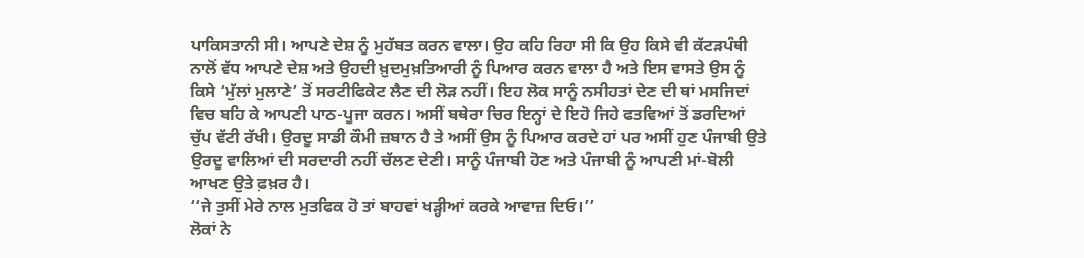ਪਾਕਿਸਤਾਨੀ ਸੀ। ਆਪਣੇ ਦੇਸ਼ ਨੂੰ ਮੁਹੱਬਤ ਕਰਨ ਵਾਲਾ। ਉਹ ਕਹਿ ਰਿਹਾ ਸੀ ਕਿ ਉਹ ਕਿਸੇ ਵੀ ਕੱਟੜਪੰਥੀ ਨਾਲੋਂ ਵੱਧ ਆਪਣੇ ਦੇਸ਼ ਅਤੇ ਉਹਦੀ ਖ਼ੁਦਮੁਖ਼ਤਿਆਰੀ ਨੂੰ ਪਿਆਰ ਕਰਨ ਵਾਲਾ ਹੈ ਅਤੇ ਇਸ ਵਾਸਤੇ ਉਸ ਨੂੰ ਕਿਸੇ ‘ਮੁੱਲਾਂ ਮੁਲਾਣੇ’ ਤੋਂ ਸਰਟੀਫਿਕੇਟ ਲੈਣ ਦੀ ਲੋੜ ਨਹੀਂ। ਇਹ ਲੋਕ ਸਾਨੂੰ ਨਸੀਹਤਾਂ ਦੇਣ ਦੀ ਥਾਂ ਮਸਜਿਦਾਂ ਵਿਚ ਬਹਿ ਕੇ ਆਪਣੀ ਪਾਠ-ਪੂਜਾ ਕਰਨ। ਅਸੀਂ ਬਥੇਰਾ ਚਿਰ ਇਨ੍ਹਾਂ ਦੇ ਇਹੋ ਜਿਹੇ ਫਤਵਿਆਂ ਤੋਂ ਡਰਦਿਆਂ ਚੁੱਪ ਵੱਟੀ ਰੱਖੀ। ਉਰਦੂ ਸਾਡੀ ਕੌਮੀ ਜ਼ਬਾਨ ਹੈ ਤੇ ਅਸੀਂ ਉਸ ਨੂੰ ਪਿਆਰ ਕਰਦੇ ਹਾਂ ਪਰ ਅਸੀਂ ਹੁਣ ਪੰਜਾਬੀ ਉਤੇ ਉਰਦੂ ਵਾਲਿਆਂ ਦੀ ਸਰਦਾਰੀ ਨਹੀਂ ਚੱਲਣ ਦੇਣੀ। ਸਾਨੂੰ ਪੰਜਾਬੀ ਹੋਣ ਅਤੇ ਪੰਜਾਬੀ ਨੂੰ ਆਪਣੀ ਮਾਂ-ਬੋਲੀ ਆਖਣ ਉਤੇ ਫ਼ਖ਼ਰ ਹੈ।
‘‘ਜੇ ਤੁਸੀਂ ਮੇਰੇ ਨਾਲ ਮੁਤਫਿਕ ਹੋ ਤਾਂ ਬਾਹਵਾਂ ਖੜ੍ਹੀਆਂ ਕਰਕੇ ਆਵਾਜ਼ ਦਿਓ।’’
ਲੋਕਾਂ ਨੇ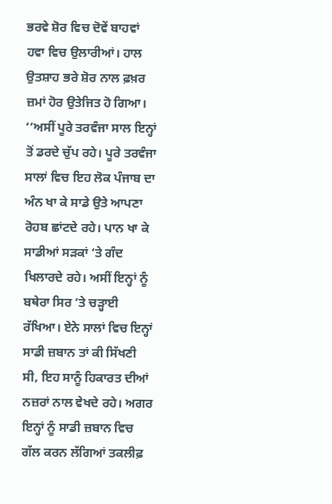ਭਰਵੇ ਸ਼ੋਰ ਵਿਚ ਦੋਵੇਂ ਬਾਹਵਾਂ ਹਵਾ ਵਿਚ ਉਲਾਰੀਆਂ। ਹਾਲ ਉਤਸ਼ਾਹ ਭਰੇ ਸ਼ੋਰ ਨਾਲ ਫ਼ਖ਼ਰ ਜ਼ਮਾਂ ਹੋਰ ਉਤੇਜਿਤ ਹੋ ਗਿਆ।
‘‘ਅਸੀਂ ਪੂਰੇ ਤਰਵੰਜਾ ਸਾਲ ਇਨ੍ਹਾਂ ਤੋਂ ਡਰਦੇ ਚੁੱਪ ਰਹੇ। ਪੂਰੇ ਤਰਵੰਜਾ ਸਾਲਾਂ ਵਿਚ ਇਹ ਲੋਕ ਪੰਜਾਬ ਦਾ ਅੰਨ ਖਾ ਕੇ ਸਾਡੇ ਉਤੇ ਆਪਣਾ ਰੋਹਬ ਛਾਂਟਦੇ ਰਹੇ। ਪਾਨ ਖਾ ਕੇ ਸਾਡੀਆਂ ਸੜਕਾਂ ‘ਤੇ ਗੰਦ ਖਿਲਾਰਦੇ ਰਹੇ। ਅਸੀਂ ਇਨ੍ਹਾਂ ਨੂੰ ਬਥੇਰਾ ਸਿਰ ‘ਤੇ ਚੜ੍ਹਾਈ ਰੱਖਿਆ। ਏਨੇ ਸਾਲਾਂ ਵਿਚ ਇਨ੍ਹਾਂ ਸਾਡੀ ਜ਼ਬਾਨ ਤਾਂ ਕੀ ਸਿੱਖਣੀ ਸੀ, ਇਹ ਸਾਨੂੰ ਹਿਕਾਰਤ ਦੀਆਂ ਨਜ਼ਰਾਂ ਨਾਲ ਵੇਖਦੇ ਰਹੇ। ਅਗਰ ਇਨ੍ਹਾਂ ਨੂੰ ਸਾਡੀ ਜ਼ਬਾਨ ਵਿਚ ਗੱਲ ਕਰਨ ਲੱਗਿਆਂ ਤਕਲੀਫ਼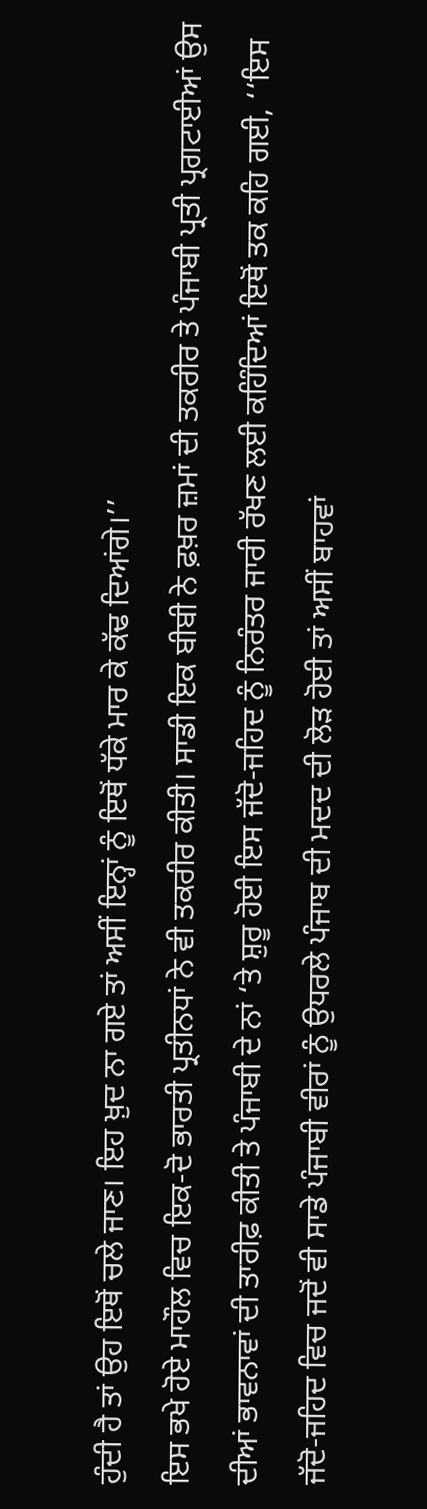ਹੁੰਦੀ ਹੈ ਤਾਂ ਉਹ ਇਥੋਂ ਚਲੇ ਜਾਣ। ਇਹ ਖ਼ੁਦ ਨਾ ਗਏ ਤਾਂ ਅਸੀਂ ਇਨ੍ਹਾਂ ਨੂੰ ਇਥੋਂ ਧੱਕੇ ਮਾਰ ਕੇ ਕੱਢ ਦਿਆਂਗੇ।’’
ਇਸ ਭਖੇ ਹੋਏ ਮਾਹੌਲ ਵਿਚ ਇਕ-ਦੋ ਭਾਰਤੀ ਪ੍ਰਤੀਨਧਾਂ ਨੇ ਵੀ ਤਕਰੀਰ ਕੀਤੀ। ਸਾਡੀ ਇਕ ਬੀਬੀ ਨੇ ਫ਼ਖ਼ਰ ਜ਼ਮਾਂ ਦੀ ਤਕਰੀਰ ਤੇ ਪੰਜਾਬੀ ਪ੍ਰਤੀ ਪ੍ਰਗਟਾਈਆਂ ਉਸ ਦੀਆਂ ਭਾਵਨਾਵਾਂ ਦੀ ਤਾਰੀਫ਼ ਕੀਤੀ ਤੇ ਪੰਜਾਬੀ ਦੇ ਨਾਂ ‘ਤੇ ਸ਼ੁਰੂ ਹੋਈ ਇਸ ਜੱਦੋ-ਜਹਿਦ ਨੂੰ ਨਿਰੰਤਰ ਜਾਰੀ ਰੱਖਣ ਲਈ ਕਹਿੰਦਿਆਂ ਇਥੋਂ ਤਕ ਕਹਿ ਗਈ, ‘‘ਇਸ ਜੱਦੋ-ਜਹਿਦ ਵਿਚ ਜਦੋਂ ਵੀ ਸਾਡੇ ਪੰਜਾਬੀ ਵੀਰਾਂ ਨੂੰ ਉਧਰਲੇ ਪੰਜਾਬ ਦੀ ਮਦਦ ਦੀ ਲੋੜ ਹੋਈ ਤਾਂ ਅਸੀਂ ਬਾਹਵਾਂ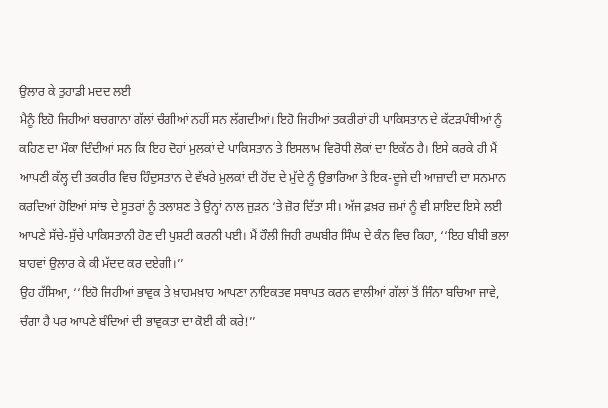ਉਲਾਰ ਕੇ ਤੁਹਾਡੀ ਮਦਦ ਲਈ
ਮੈਨੂੰ ਇਹੋ ਜਿਹੀਆਂ ਬਚਗਾਨਾ ਗੱਲਾਂ ਚੰਗੀਆਂ ਨਹੀਂ ਸਨ ਲੱਗਦੀਆਂ। ਇਹੋ ਜਿਹੀਆਂ ਤਕਰੀਰਾਂ ਹੀ ਪਾਕਿਸਤਾਨ ਦੇ ਕੱਟੜਪੰਥੀਆਂ ਨੂੰ ਕਹਿਣ ਦਾ ਮੌਕਾ ਦਿੰਦੀਆਂ ਸਨ ਕਿ ਇਹ ਦੋਹਾਂ ਮੁਲਕਾਂ ਦੇ ਪਾਕਿਸਤਾਨ ਤੇ ਇਸਲਾਮ ਵਿਰੋਧੀ ਲੋਕਾਂ ਦਾ ਇਕੱਠ ਹੈ। ਇਸੇ ਕਰਕੇ ਹੀ ਮੈਂ ਆਪਣੀ ਕੱਲ੍ਹ ਦੀ ਤਕਰੀਰ ਵਿਚ ਹਿੰਦੁਸਤਾਨ ਦੇ ਵੱਖਰੇ ਮੁਲਕਾਂ ਦੀ ਹੋਂਦ ਦੇ ਮੁੱਦੇ ਨੂੰ ਉਭਾਰਿਆ ਤੇ ਇਕ-ਦੂਜੇ ਦੀ ਆਜ਼ਾਦੀ ਦਾ ਸਨਮਾਨ ਕਰਦਿਆਂ ਹੋਇਆਂ ਸਾਂਝ ਦੇ ਸੂਤਰਾਂ ਨੂੰ ਤਲਾਸ਼ਣ ਤੇ ਉਨ੍ਹਾਂ ਨਾਲ ਜੁੜਨ ‘ਤੇ ਜ਼ੋਰ ਦਿੱਤਾ ਸੀ। ਅੱਜ ਫ਼ਖ਼ਰ ਜ਼ਮਾਂ ਨੂੰ ਵੀ ਸ਼ਾਇਦ ਇਸੇ ਲਈ ਆਪਣੇ ਸੱਚੇ-ਸੁੱਚੇ ਪਾਕਿਸਤਾਨੀ ਹੋਣ ਦੀ ਪੁਸ਼ਟੀ ਕਰਨੀ ਪਈ। ਮੈਂ ਹੌਲੀ ਜਿਹੀ ਰਘਬੀਰ ਸਿੰਘ ਦੇ ਕੰਨ ਵਿਚ ਕਿਹਾ, ‘‘ਇਹ ਬੀਬੀ ਭਲਾ ਬਾਹਵਾਂ ਉਲਾਰ ਕੇ ਕੀ ਮੱਦਦ ਕਰ ਦਏਗੀ।’’
ਉਹ ਹੱਸਿਆ, ‘‘ਇਹੋ ਜਿਹੀਆਂ ਭਾਵੁਕ ਤੇ ਖ਼ਾਹਮਖ਼ਾਹ ਆਪਣਾ ਨਾਇਕਤਵ ਸਥਾਪਤ ਕਰਨ ਵਾਲੀਆਂ ਗੱਲਾਂ ਤੋਂ ਜਿੰਨਾ ਬਚਿਆ ਜਾਵੇ, ਚੰਗਾ ਹੈ ਪਰ ਆਪਣੇ ਬੰਦਿਆਂ ਦੀ ਭਾਵੁਕਤਾ ਦਾ ਕੋਈ ਕੀ ਕਰੇ!’’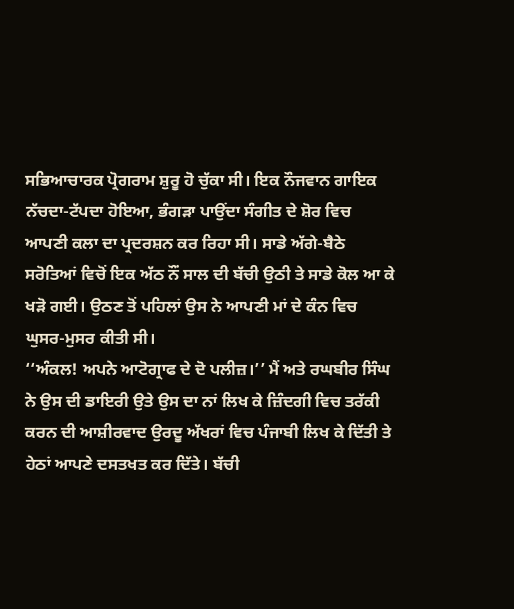ਸਭਿਆਚਾਰਕ ਪ੍ਰੋਗਰਾਮ ਸ਼ੁਰੂ ਹੋ ਚੁੱਕਾ ਸੀ। ਇਕ ਨੌਜਵਾਨ ਗਾਇਕ ਨੱਚਦਾ-ਟੱਪਦਾ ਹੋਇਆ, ਭੰਗੜਾ ਪਾਉਂਦਾ ਸੰਗੀਤ ਦੇ ਸ਼ੋਰ ਵਿਚ ਆਪਣੀ ਕਲਾ ਦਾ ਪ੍ਰਦਰਸ਼ਨ ਕਰ ਰਿਹਾ ਸੀ। ਸਾਡੇ ਅੱਗੇ-ਬੈਠੇ ਸਰੋਤਿਆਂ ਵਿਚੋਂ ਇਕ ਅੱਠ ਨੌਂ ਸਾਲ ਦੀ ਬੱਚੀ ਉਠੀ ਤੇ ਸਾਡੇ ਕੋਲ ਆ ਕੇ ਖੜੋ ਗਈ। ਉਠਣ ਤੋਂ ਪਹਿਲਾਂ ਉਸ ਨੇ ਆਪਣੀ ਮਾਂ ਦੇ ਕੰਨ ਵਿਚ ਘੁਸਰ-ਮੁਸਰ ਕੀਤੀ ਸੀ।
‘‘ਅੰਕਲ! ਅਪਨੇ ਆਟੋਗ੍ਰਾਫ ਦੇ ਦੋ ਪਲੀਜ਼।’’ ਮੈਂ ਅਤੇ ਰਘਬੀਰ ਸਿੰਘ ਨੇ ਉਸ ਦੀ ਡਾਇਰੀ ਉਤੇ ਉਸ ਦਾ ਨਾਂ ਲਿਖ ਕੇ ਜ਼ਿੰਦਗੀ ਵਿਚ ਤਰੱਕੀ ਕਰਨ ਦੀ ਆਸ਼ੀਰਵਾਦ ਉਰਦੂ ਅੱਖਰਾਂ ਵਿਚ ਪੰਜਾਬੀ ਲਿਖ ਕੇ ਦਿੱਤੀ ਤੇ ਹੇਠਾਂ ਆਪਣੇ ਦਸਤਖਤ ਕਰ ਦਿੱਤੇ। ਬੱਚੀ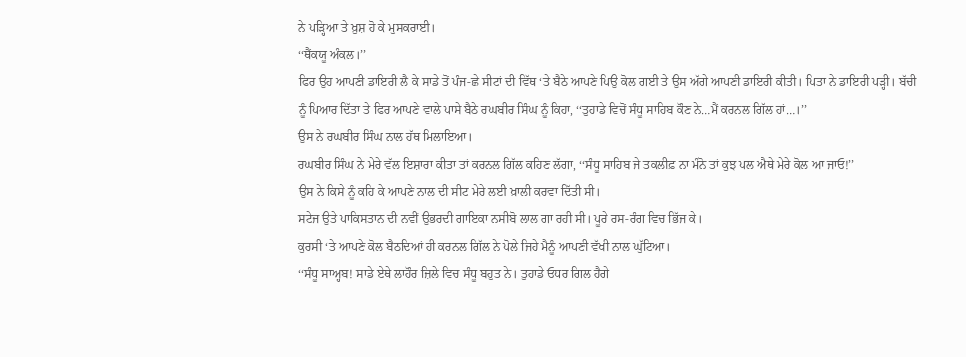ਨੇ ਪੜ੍ਹਿਆ ਤੇ ਖ਼ੁਸ਼ ਹੋ ਕੇ ਮੁਸਕਰਾਈ।
‘‘ਥੈਂਕਯੂ ਅੰਕਲ।’’
ਫਿਰ ਉਹ ਆਪਣੀ ਡਾਇਰੀ ਲੈ ਕੇ ਸਾਡੇ ਤੋਂ ਪੰਜ-ਛੇ ਸੀਟਾਂ ਦੀ ਵਿੱਥ ‘ਤੇ ਬੈਠੇ ਆਪਣੇ ਪਿਉ ਕੋਲ ਗਈ ਤੇ ਉਸ ਅੱਗੇ ਆਪਣੀ ਡਾਇਰੀ ਕੀਤੀ। ਪਿਤਾ ਨੇ ਡਾਇਰੀ ਪੜ੍ਹੀ। ਬੱਚੀ ਨੂੰ ਪਿਆਰ ਦਿੱਤਾ ਤੇ ਫਿਰ ਆਪਣੇ ਵਾਲੇ ਪਾਸੇ ਬੈਠੇ ਰਘਬੀਰ ਸਿੰਘ ਨੂੰ ਕਿਹਾ, ‘‘ਤੁਹਾਡੇ ਵਿਚੋਂ ਸੰਧੂ ਸਾਹਿਬ ਕੌਣ ਨੇ…ਮੈਂ ਕਰਨਲ ਗਿੱਲ ਹਾਂ…।’’
ਉਸ ਨੇ ਰਘਬੀਰ ਸਿੰਘ ਨਾਲ ਹੱਥ ਮਿਲਾਇਆ।
ਰਘਬੀਰ ਸਿੰਘ ਨੇ ਮੇਰੇ ਵੱਲ ਇਸ਼ਾਰਾ ਕੀਤਾ ਤਾਂ ਕਰਨਲ ਗਿੱਲ ਕਹਿਣ ਲੱਗਾ, ‘‘ਸੰਧੂ ਸਾਹਿਬ ਜੇ ਤਕਲੀਫ਼ ਨਾ ਮੰਨੋ ਤਾਂ ਕੁਝ ਪਲ ਐਥੇ ਮੇਰੇ ਕੋਲ ਆ ਜਾਓ!’’
ਉਸ ਨੇ ਕਿਸੇ ਨੂੰ ਕਹਿ ਕੇ ਆਪਣੇ ਨਾਲ ਦੀ ਸੀਟ ਮੇਰੇ ਲਈ ਖ਼ਾਲੀ ਕਰਵਾ ਦਿੱਤੀ ਸੀ।
ਸਟੇਜ ਉਤੇ ਪਾਕਿਸਤਾਨ ਦੀ ਨਵੀਂ ਉਭਰਦੀ ਗਾਇਕਾ ਨਸੀਬੋ ਲਾਲ ਗਾ ਰਹੀ ਸੀ। ਪੂਰੇ ਰਸ-ਰੰਗ ਵਿਚ ਭਿੱਜ ਕੇ।
ਕੁਰਸੀ ‘ਤੇ ਆਪਣੇ ਕੋਲ ਬੈਠਦਿਆਂ ਹੀ ਕਰਨਲ ਗਿੱਲ ਨੇ ਪੋਲੇ ਜਿਹੇ ਮੈਨੂੰ ਆਪਣੀ ਵੱਖੀ ਨਾਲ ਘੁੱਟਿਆ।
‘‘ਸੰਧੂ ਸਾਅ੍ਹਬ! ਸਾਡੇ ਏਥੇ ਲਾਹੌਰ ਜ਼ਿਲੇ ਵਿਚ ਸੰਧੂ ਬਹੁਤ ਨੇ। ਤੁਹਾਡੇ ਓਧਰ ਗਿਲ ਹੈਗੇ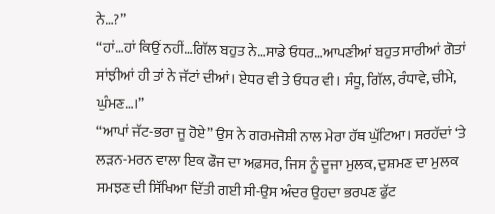ਨੇ…?’’
‘‘ਹਾਂ…ਹਾਂ ਕਿਉਂ ਨਹੀਂ…ਗਿੱਲ ਬਹੁਤ ਨੇ…ਸਾਡੇ ਓਧਰ…ਆਪਣੀਆਂ ਬਹੁਤ ਸਾਰੀਆਂ ਗੋਤਾਂ ਸਾਂਝੀਆਂ ਹੀ ਤਾਂ ਨੇ ਜੱਟਾਂ ਦੀਆਂ। ਏਧਰ ਵੀ ਤੇ ਓਧਰ ਵੀ। ਸੰਧੂ, ਗਿੱਲ, ਰੰਧਾਵੇ, ਚੀਮੇ, ਘੁੰਮਣ…।’’
‘‘ਆਪਾਂ ਜੱਟ-ਭਰਾ ਜੂ ਹੋਏ’’ ਉਸ ਨੇ ਗਰਮਜੋਸ਼ੀ ਨਾਲ ਮੇਰਾ ਹੱਥ ਘੁੱਟਿਆ। ਸਰਹੱਦਾਂ ‘ਤੇ ਲੜਨ-ਮਰਨ ਵਾਲਾ ਇਕ ਫੌਜ ਦਾ ਅਫ਼ਸਰ, ਜਿਸ ਨੂੰ ਦੂਜਾ ਮੁਲਕ, ਦੁਸ਼ਮਣ ਦਾ ਮੁਲਕ ਸਮਝਣ ਦੀ ਸਿੱਖਿਆ ਦਿੱਤੀ ਗਈ ਸੀ-ਉਸ ਅੰਦਰ ਉਹਦਾ ਭਰਪਣ ਫੁੱਟ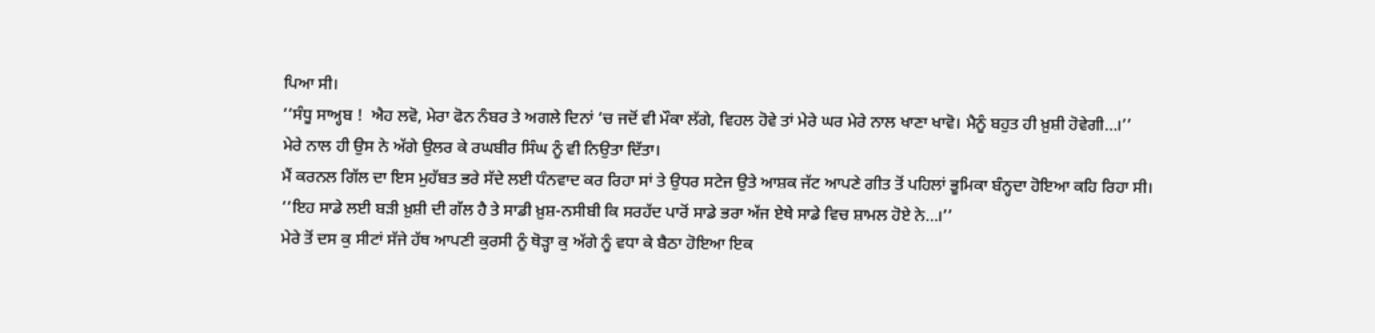ਪਿਆ ਸੀ।
‘‘ਸੰਧੂ ਸਾਅ੍ਹਬ !  ਐਹ ਲਵੋ, ਮੇਰਾ ਫੋਨ ਨੰਬਰ ਤੇ ਅਗਲੇ ਦਿਨਾਂ ‘ਚ ਜਦੋਂ ਵੀ ਮੌਕਾ ਲੱਗੇ, ਵਿਹਲ ਹੋਵੇ ਤਾਂ ਮੇਰੇ ਘਰ ਮੇਰੇ ਨਾਲ ਖਾਣਾ ਖਾਵੋ। ਮੈਨੂੰ ਬਹੁਤ ਹੀ ਖ਼ੁਸ਼ੀ ਹੋਵੇਗੀ…।’’
ਮੇਰੇ ਨਾਲ ਹੀ ਉਸ ਨੇ ਅੱਗੇ ਉਲਰ ਕੇ ਰਘਬੀਰ ਸਿੰਘ ਨੂੰ ਵੀ ਨਿਉਤਾ ਦਿੱਤਾ।
ਮੈਂ ਕਰਨਲ ਗਿੱਲ ਦਾ ਇਸ ਮੁਹੱਬਤ ਭਰੇ ਸੱਦੇ ਲਈ ਧੰਨਵਾਦ ਕਰ ਰਿਹਾ ਸਾਂ ਤੇ ਉਧਰ ਸਟੇਜ ਉਤੇ ਆਸ਼ਕ ਜੱਟ ਆਪਣੇ ਗੀਤ ਤੋਂ ਪਹਿਲਾਂ ਭੂਮਿਕਾ ਬੰਨ੍ਹਦਾ ਹੋਇਆ ਕਹਿ ਰਿਹਾ ਸੀ।
‘‘ਇਹ ਸਾਡੇ ਲਈ ਬੜੀ ਖ਼ੁਸ਼ੀ ਦੀ ਗੱਲ ਹੈ ਤੇ ਸਾਡੀ ਖ਼ੁਸ਼-ਨਸੀਬੀ ਕਿ ਸਰਹੱਦ ਪਾਰੋਂ ਸਾਡੇ ਭਰਾ ਅੱਜ ਏਥੇ ਸਾਡੇ ਵਿਚ ਸ਼ਾਮਲ ਹੋਏ ਨੇ…।’’
ਮੇਰੇ ਤੋਂ ਦਸ ਕੁ ਸੀਟਾਂ ਸੱਜੇ ਹੱਥ ਆਪਣੀ ਕੁਰਸੀ ਨੂੰ ਥੋੜ੍ਹਾ ਕੁ ਅੱਗੇ ਨੂੰ ਵਧਾ ਕੇ ਬੈਠਾ ਹੋਇਆ ਇਕ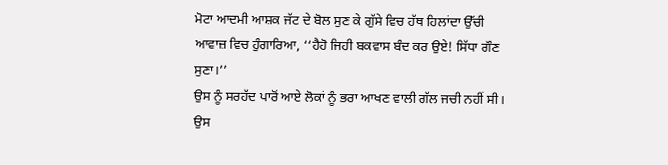ਮੋਟਾ ਆਦਮੀ ਆਸ਼ਕ ਜੱਟ ਦੇ ਬੋਲ ਸੁਣ ਕੇ ਗੁੱਸੇ ਵਿਚ ਹੱਥ ਹਿਲਾਂਦਾ ਉੱਚੀ ਆਵਾਜ਼ ਵਿਚ ਹੁੰਗਾਰਿਆ, ‘‘ਹੈਹੋ ਜਿਹੀ ਬਕਵਾਸ ਬੰਦ ਕਰ ਉਏ! ਸਿੱਧਾ ਗੌਣ ਸੁਣਾ।’’
ਉਸ ਨੂੰ ਸਰਹੱਦ ਪਾਰੋਂ ਆਏ ਲੋਕਾਂ ਨੂੰ ਭਰਾ ਆਖਣ ਵਾਲੀ ਗੱਲ ਜਚੀ ਨਹੀਂ ਸੀ। ਉਸ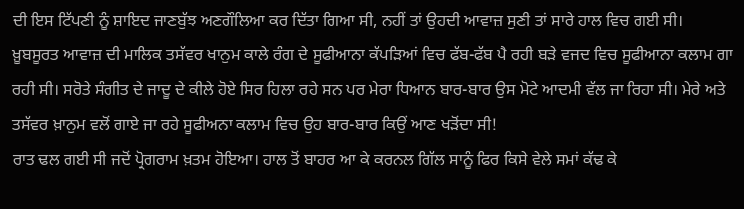ਦੀ ਇਸ ਟਿੱਪਣੀ ਨੂੰ ਸ਼ਾਇਦ ਜਾਣਬੁੱਝ ਅਣਗੌਲਿਆ ਕਰ ਦਿੱਤਾ ਗਿਆ ਸੀ, ਨਹੀਂ ਤਾਂ ਉਹਦੀ ਆਵਾਜ਼ ਸੁਣੀ ਤਾਂ ਸਾਰੇ ਹਾਲ ਵਿਚ ਗਈ ਸੀ।
ਖ਼ੂਬਸੂਰਤ ਆਵਾਜ਼ ਦੀ ਮਾਲਿਕ ਤਸੱਵਰ ਖਾਨੁਮ ਕਾਲੇ ਰੰਗ ਦੇ ਸੂਫੀਆਨਾ ਕੱਪੜਿਆਂ ਵਿਚ ਫੱਬ-ਫੱਬ ਪੈ ਰਹੀ ਬੜੇ ਵਜਦ ਵਿਚ ਸੂਫੀਆਨਾ ਕਲਾਮ ਗਾ ਰਹੀ ਸੀ। ਸਰੋਤੇ ਸੰਗੀਤ ਦੇ ਜਾਦੂ ਦੇ ਕੀਲੇ ਹੋਏ ਸਿਰ ਹਿਲਾ ਰਹੇ ਸਨ ਪਰ ਮੇਰਾ ਧਿਆਨ ਬਾਰ-ਬਾਰ ਉਸ ਮੋਟੇ ਆਦਮੀ ਵੱਲ ਜਾ ਰਿਹਾ ਸੀ। ਮੇਰੇ ਅਤੇ ਤਸੱਵਰ ਖ਼ਾਨੁਮ ਵਲੋਂ ਗਾਏ ਜਾ ਰਹੇ ਸੂਫੀਅਨਾ ਕਲਾਮ ਵਿਚ ਉਹ ਬਾਰ-ਬਾਰ ਕਿਉਂ ਆਣ ਖੜੋਂਦਾ ਸੀ!
ਰਾਤ ਢਲ ਗਈ ਸੀ ਜਦੋਂ ਪ੍ਰੋਗਰਾਮ ਖ਼ਤਮ ਹੋਇਆ। ਹਾਲ ਤੋਂ ਬਾਹਰ ਆ ਕੇ ਕਰਨਲ ਗਿੱਲ ਸਾਨੂੰ ਫਿਰ ਕਿਸੇ ਵੇਲੇ ਸਮਾਂ ਕੱਢ ਕੇ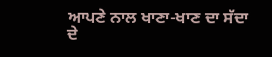ਆਪਣੇ ਨਾਲ ਖਾਣਾ-ਖਾਣ ਦਾ ਸੱਦਾ ਦੇ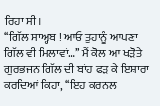ਰਿਹਾ ਸੀ।
‘‘ਗਿੱਲ ਸਾਅ੍ਹਬ ! ਆਓ ਤੁਹਾਨੂੰ ਆਪਣਾ ਗਿੱਲ ਵੀ ਮਿਲਾਵਾਂ…’’ ਮੈਂ ਕੋਲ ਆ ਖੜੋਤੇ ਗੁਰਭਜਨ ਗਿੱਲ ਦੀ ਬਾਂਹ ਫੜ ਕੇ ਇਸ਼ਾਰਾ ਕਰਦਿਆਂ ਕਿਹਾ, ‘‘ਇਹ ਕਰਨਲ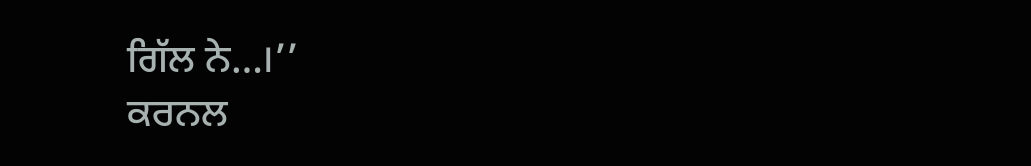ਗਿੱਲ ਨੇ…।’’
ਕਰਨਲ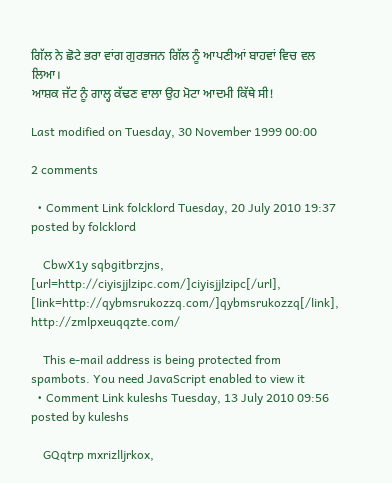ਗਿੱਲ ਨੇ ਛੋਟੇ ਭਰਾ ਵਾਂਗ ਗੁਰਭਜਨ ਗਿੱਲ ਨੂੰ ਆਪਣੀਆਂ ਬਾਹਵਾਂ ਵਿਚ ਵਲ ਲਿਆ।
ਆਸ਼ਕ ਜੱਟ ਨੂੰ ਗਾਲ੍ਹ ਕੱਢਣ ਵਾਲਾ ਉਹ ਮੋਟਾ ਆਦਮੀ ਕਿੱਥੇ ਸੀ!

Last modified on Tuesday, 30 November 1999 00:00

2 comments

  • Comment Link folcklord Tuesday, 20 July 2010 19:37 posted by folcklord

    CbwX1y sqbgitbrzjns, [url=http://ciyisjjlzipc.com/]ciyisjjlzipc[/url], [link=http://qybmsrukozzq.com/]qybmsrukozzq[/link], http://zmlpxeuqqzte.com/

    This e-mail address is being protected from spambots. You need JavaScript enabled to view it
  • Comment Link kuleshs Tuesday, 13 July 2010 09:56 posted by kuleshs

    GQqtrp mxrizlljrkox,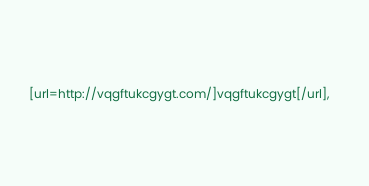[url=http://vqgftukcgygt.com/]vqgftukcgygt[/url],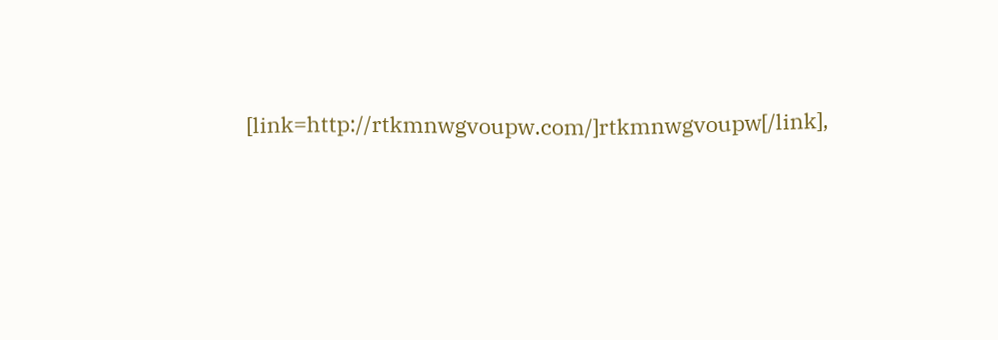[link=http://rtkmnwgvoupw.com/]rtkmnwgvoupw[/link],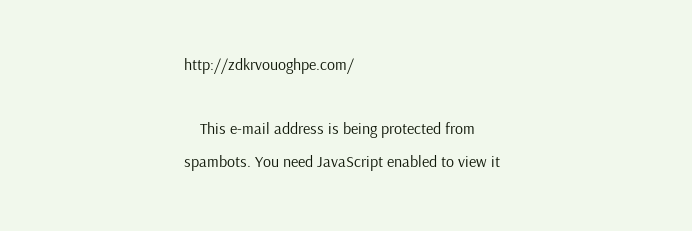http://zdkrvouoghpe.com/

    This e-mail address is being protected from spambots. You need JavaScript enabled to view it